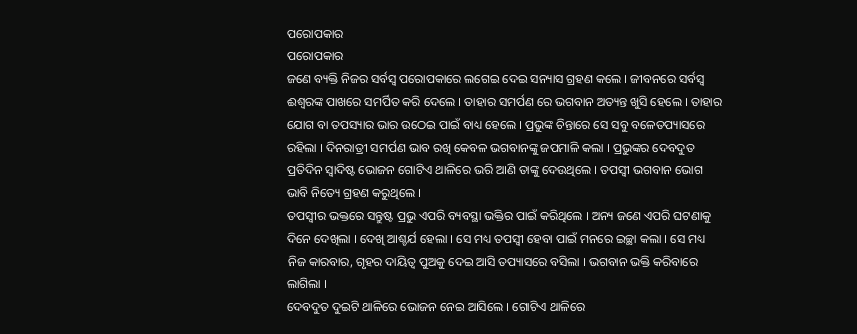ପରୋପକାର
ପରୋପକାର
ଜଣେ ବ୍ୟକ୍ତି ନିଜର ସର୍ବସ୍ବ ପରୋପକାରେ ଲଗେଇ ଦେଇ ସନ୍ୟାସ ଗ୍ରହଣ କଲେ । ଜୀବନରେ ସର୍ବସ୍ବ ଈଶ୍ବରଙ୍କ ପାଖରେ ସମର୍ପିତ କରି ଦେଲେ । ତାହାର ସମର୍ପଣ ରେ ଭଗବାନ ଅତ୍ୟନ୍ତ ଖୁସି ହେଲେ । ତାହାର ଯୋଗ ବା ତପସ୍ୟାର ଭାର ଉଠେଇ ପାଇଁ ବାଧ୍ୟ ହେଲେ । ପ୍ରଭୁଙ୍କ ଚିନ୍ତାରେ ସେ ସବୁ ବଳେତପ୍ୟାସରେ ରହିଲା । ଦିନରାତ୍ରୀ ସମର୍ପଣ ଭାବ ରଖି କେବଳ ଭଗବାନଙ୍କୁ ଜପମାଳି କଲା । ପ୍ରଭୁଙ୍କର ଦେବଦୁତ ପ୍ରତିଦିନ ସ୍ବାଦିଷ୍ଟ ଭୋଜନ ଗୋଟିଏ ଥାଳିରେ ଭରି ଆଣି ତାଙ୍କୁ ଦେଉଥିଲେ । ତପସ୍ୱୀ ଭଗବାନ ଭୋଗ ଭାବି ନିତ୍ୟେ ଗ୍ରହଣ କରୁଥିଲେ ।
ତପସ୍ବୀର ଭକ୍ତରେ ସନ୍ତୁଷ୍ଟ ପ୍ରଭୁ ଏପରି ବ୍ୟବସ୍ଥା ଭକ୍ତିର ପାଇଁ କରିଥିଲେ । ଅନ୍ୟ ଜଣେ ଏପରି ଘଟଣାକୁ ଦିନେ ଦେଖିଲା । ଦେଖି ଆଶ୍ଚର୍ଯ ହେଲା । ସେ ମଧ୍ୟ ତପସ୍ବୀ ହେବା ପାଇଁ ମନରେ ଇଚ୍ଛା କଲା । ସେ ମଧ୍ୟ ନିଜ କାରବାର, ଗୃହର ଦାୟିତ୍ୱ ପୁଅକୁ ଦେଇ ଆସି ତପ୍ୟାସରେ ବସିଲା । ଭଗବାନ ଭକ୍ତି କରିବାରେ ଲାଗିଲା ।
ଦେବଦୁତ ଦୁଇଟି ଥାଳିରେ ଭୋଜନ ନେଇ ଆସିଲେ । ଗୋଟିଏ ଥାଳିରେ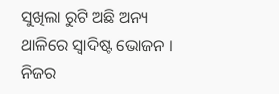ସୁଖିଲା ରୁଟି ଅଛି ଅନ୍ୟ ଥାଳିରେ ସ୍ବାଦିଷ୍ଟ ଭୋଜନ । ନିଜର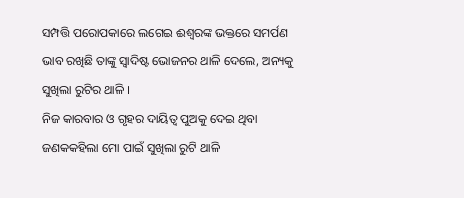ସମ୍ପତ୍ତି ପରୋପକାରେ ଲଗେଇ ଈଶ୍ବରଙ୍କ ଭକ୍ତରେ ସମର୍ପଣ ଭାବ ରଖିଛି ତାଙ୍କୁ ସ୍ବାଦିଷ୍ଟ ଭୋଜନର ଥାଳି ଦେଲେ, ଅନ୍ୟକୁ ସୁଖିଲା ରୁଟିର ଥାଳି ।
ନିଜ କାରବାର ଓ ଗୃହର ଦାୟିତ୍ୱ ପୁଅକୁ ଦେଇ ଥିବା ଜଣକକହିଲା ମୋ ପାଇଁ ସୁଖିଲା ରୁଟି ଥାଳି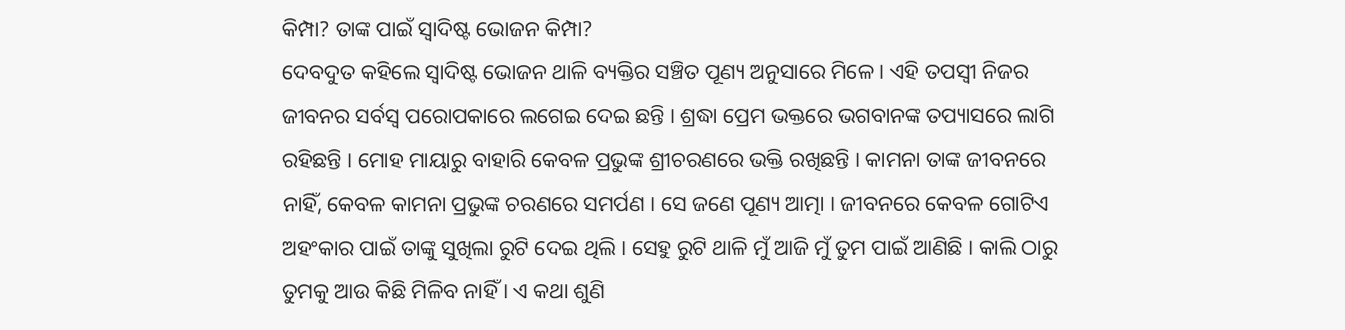କିମ୍ପା? ତାଙ୍କ ପାଇଁ ସ୍ବାଦିଷ୍ଟ ଭୋଜନ କିମ୍ପା?
ଦେବଦୁତ କହିଲେ ସ୍ବାଦିଷ୍ଟ ଭୋଜନ ଥାଳି ବ୍ୟକ୍ତିର ସଞ୍ଚିତ ପୂଣ୍ୟ ଅନୁସାରେ ମିଳେ । ଏହି ତପସ୍ବୀ ନିଜର ଜୀବନର ସର୍ବସ୍ବ ପରୋପକାରେ ଲଗେଇ ଦେଇ ଛନ୍ତି । ଶ୍ରଦ୍ଧା ପ୍ରେମ ଭକ୍ତରେ ଭଗବାନଙ୍କ ତପ୍ୟାସରେ ଲାଗି ରହିଛନ୍ତି । ମୋହ ମାୟାରୁ ବାହାରି କେବଳ ପ୍ରଭୁଙ୍କ ଶ୍ରୀଚରଣରେ ଭକ୍ତି ରଖିଛନ୍ତି । କାମନା ତାଙ୍କ ଜୀବନରେ ନାହିଁ, କେବଳ କାମନା ପ୍ରଭୁଙ୍କ ଚରଣରେ ସମର୍ପଣ । ସେ ଜଣେ ପୂଣ୍ୟ ଆତ୍ମା । ଜୀବନରେ କେବଳ ଗୋଟିଏ ଅହଂକାର ପାଇଁ ତାଙ୍କୁ ସୁଖିଲା ରୁଟି ଦେଇ ଥିଲି । ସେହୁ ରୁଟି ଥାଳି ମୁଁ ଆଜି ମୁଁ ତୁମ ପାଇଁ ଆଣିଛି । କାଲି ଠାରୁ ତୁମକୁ ଆଉ କିଛି ମିଳିବ ନାହିଁ । ଏ କଥା ଶୁଣି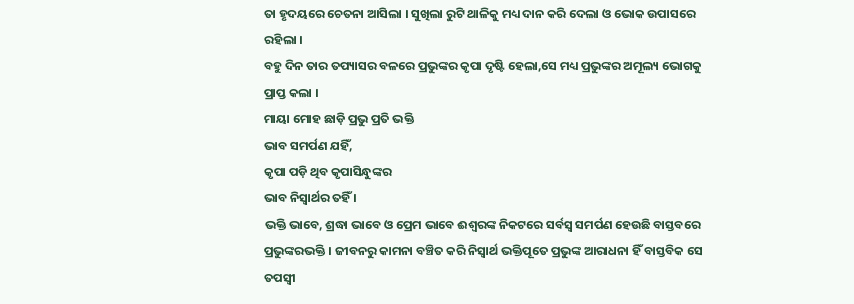ତା ହୃଦୟରେ ଚେତନା ଆସିଲା । ସୁଖିଲା ରୁଟି ଥାଳିକୁ ମଧ୍ୟ ଦାନ କରି ଦେଲା ଓ ଭୋକ ଉପାସରେ ରହିଲା ।
ବହୁ ଦିନ ତାର ତପ୍ୟାସର ବଳରେ ପ୍ରଭୁଙ୍କର କୃପା ଦୃଷ୍ଟି ହେଲା,ସେ ମଧ୍ୟ ପ୍ରଭୁଙ୍କର ଅମୂଲ୍ୟ ଭୋଗକୁ ପ୍ରାପ୍ତ କଲା ।
ମାୟା ମୋହ ଛାଡ଼ି ପ୍ରଭୁ ପ୍ରତି ଭକ୍ତି
ଭାବ ସମର୍ପଣ ଯହିଁ,
କୃପା ପଡ଼ି ଥିବ କୃପାସିନ୍ଧୁଙ୍କର
ଭାବ ନିସ୍ବାର୍ଥର ତହିଁ ।
ଭକ୍ତି ଭାବେ, ଶ୍ରଦ୍ଧା ଭାବେ ଓ ପ୍ରେମ ଭାବେ ଈଶ୍ବରଙ୍କ ନିକଟରେ ସର୍ବସ୍ବ ସମର୍ପଣ ହେଉଛି ବାସ୍ତବରେ ପ୍ରଭୁଙ୍କରଭକ୍ତି । ଜୀବନରୁ କାମନା ବଞ୍ଚିତ କରି ନିସ୍ବାର୍ଥ ଭକ୍ତିପୂତେ ପ୍ରଭୁଙ୍କ ଆରାଧନା ହିଁ ବାସ୍ତବିକ ସେ ତପସ୍ବୀ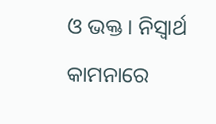ଓ ଭକ୍ତ । ନିସ୍ବାର୍ଥ କାମନାରେ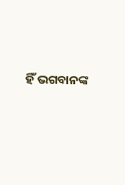ହିଁ ଭଗବାନଙ୍କ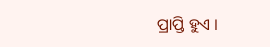ପ୍ରାପ୍ତି ହୁଏ ।